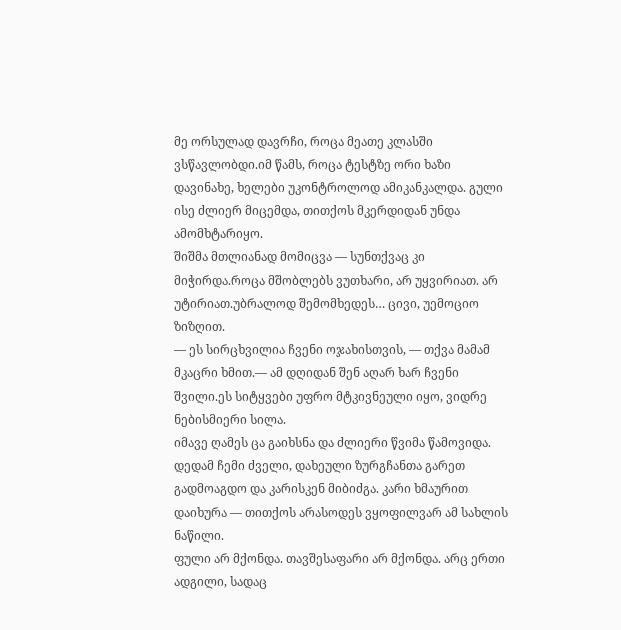მე ორსულად დავრჩი, როცა მეათე კლასში ვსწავლობდი.იმ წამს, როცა ტესტზე ორი ხაზი დავინახე, ხელები უკონტროლოდ ამიკანკალდა. გული ისე ძლიერ მიცემდა, თითქოს მკერდიდან უნდა ამომხტარიყო.
შიშმა მთლიანად მომიცვა — სუნთქვაც კი მიჭირდა.როცა მშობლებს ვუთხარი, არ უყვირიათ. არ უტირიათ.უბრალოდ შემომხედეს… ცივი, უემოციო ზიზღით.
— ეს სირცხვილია ჩვენი ოჯახისთვის, — თქვა მამამ მკაცრი ხმით.— ამ დღიდან შენ აღარ ხარ ჩვენი შვილი.ეს სიტყვები უფრო მტკივნეული იყო, ვიდრე ნებისმიერი სილა.
იმავე ღამეს ცა გაიხსნა და ძლიერი წვიმა წამოვიდა. დედამ ჩემი ძველი, დახეული ზურგჩანთა გარეთ გადმოაგდო და კარისკენ მიბიძგა. კარი ხმაურით დაიხურა — თითქოს არასოდეს ვყოფილვარ ამ სახლის ნაწილი.
ფული არ მქონდა. თავშესაფარი არ მქონდა. არც ერთი ადგილი, სადაც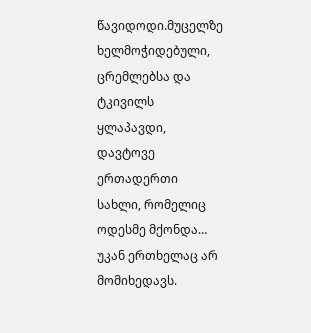წავიდოდი.მუცელზე ხელმოჭიდებული, ცრემლებსა და ტკივილს ყლაპავდი, დავტოვე ერთადერთი სახლი, რომელიც ოდესმე მქონდა… უკან ერთხელაც არ მომიხედავს.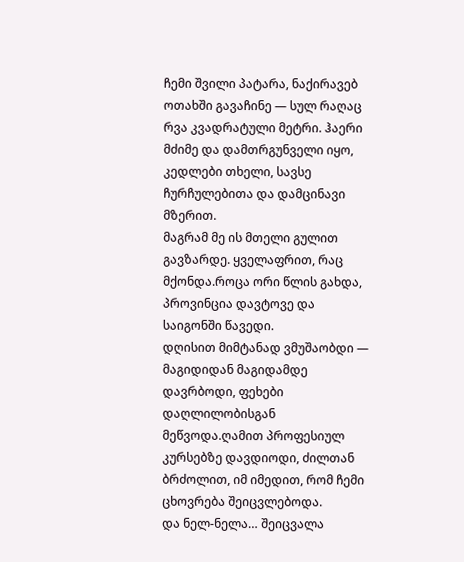ჩემი შვილი პატარა, ნაქირავებ ოთახში გავაჩინე — სულ რაღაც რვა კვადრატული მეტრი. ჰაერი მძიმე და დამთრგუნველი იყო, კედლები თხელი, სავსე ჩურჩულებითა და დამცინავი მზერით.
მაგრამ მე ის მთელი გულით გავზარდე. ყველაფრით, რაც მქონდა.როცა ორი წლის გახდა, პროვინცია დავტოვე და საიგონში წავედი.
დღისით მიმტანად ვმუშაობდი — მაგიდიდან მაგიდამდე დავრბოდი, ფეხები დაღლილობისგან მეწვოდა.ღამით პროფესიულ კურსებზე დავდიოდი, ძილთან ბრძოლით, იმ იმედით, რომ ჩემი ცხოვრება შეიცვლებოდა.
და ნელ-ნელა… შეიცვალა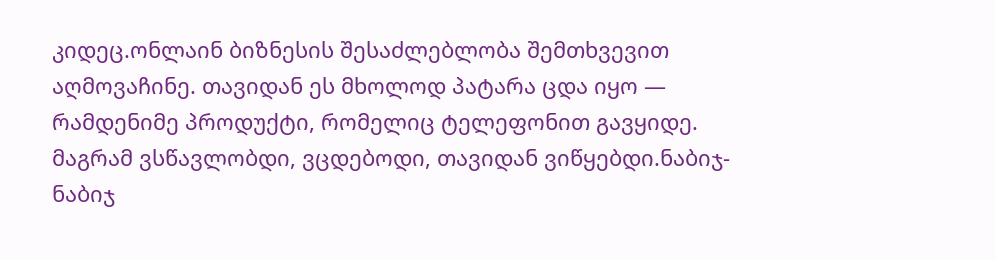კიდეც.ონლაინ ბიზნესის შესაძლებლობა შემთხვევით აღმოვაჩინე. თავიდან ეს მხოლოდ პატარა ცდა იყო — რამდენიმე პროდუქტი, რომელიც ტელეფონით გავყიდე.
მაგრამ ვსწავლობდი, ვცდებოდი, თავიდან ვიწყებდი.ნაბიჯ-ნაბიჯ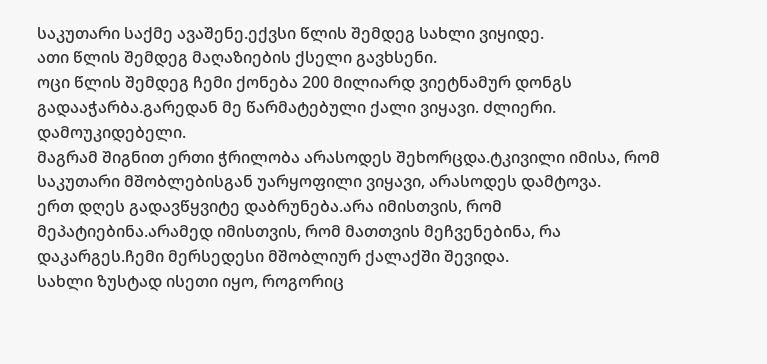საკუთარი საქმე ავაშენე.ექვსი წლის შემდეგ სახლი ვიყიდე.
ათი წლის შემდეგ მაღაზიების ქსელი გავხსენი.
ოცი წლის შემდეგ ჩემი ქონება 200 მილიარდ ვიეტნამურ დონგს გადააჭარბა.გარედან მე წარმატებული ქალი ვიყავი. ძლიერი. დამოუკიდებელი.
მაგრამ შიგნით ერთი ჭრილობა არასოდეს შეხორცდა.ტკივილი იმისა, რომ საკუთარი მშობლებისგან უარყოფილი ვიყავი, არასოდეს დამტოვა.
ერთ დღეს გადავწყვიტე დაბრუნება.არა იმისთვის, რომ მეპატიებინა.არამედ იმისთვის, რომ მათთვის მეჩვენებინა, რა დაკარგეს.ჩემი მერსედესი მშობლიურ ქალაქში შევიდა.
სახლი ზუსტად ისეთი იყო, როგორიც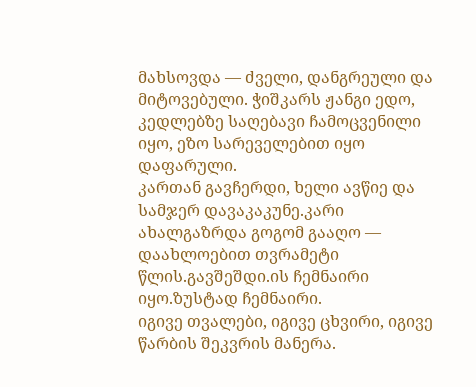მახსოვდა — ძველი, დანგრეული და მიტოვებული. ჭიშკარს ჟანგი ედო, კედლებზე საღებავი ჩამოცვენილი იყო, ეზო სარეველებით იყო დაფარული.
კართან გავჩერდი, ხელი ავწიე და სამჯერ დავაკაკუნე.კარი ახალგაზრდა გოგომ გააღო — დაახლოებით თვრამეტი წლის.გავშეშდი.ის ჩემნაირი იყო.ზუსტად ჩემნაირი.
იგივე თვალები, იგივე ცხვირი, იგივე წარბის შეკვრის მანერა.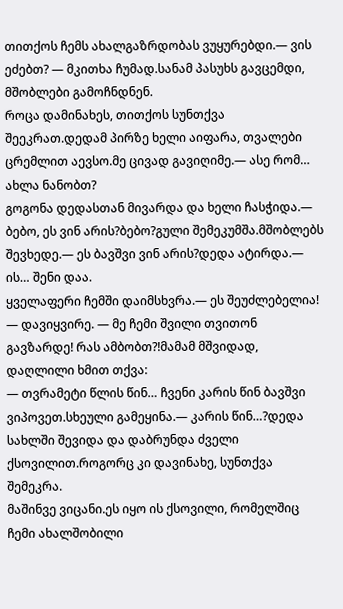თითქოს ჩემს ახალგაზრდობას ვუყურებდი.— ვის ეძებთ? — მკითხა ჩუმად.სანამ პასუხს გავცემდი, მშობლები გამოჩნდნენ.
როცა დამინახეს, თითქოს სუნთქვა შეეკრათ.დედამ პირზე ხელი აიფარა, თვალები ცრემლით აევსო.მე ცივად გავიღიმე.— ასე რომ… ახლა ნანობთ?
გოგონა დედასთან მივარდა და ხელი ჩასჭიდა.— ბებო, ეს ვინ არის?ბებო?გული შემეკუმშა.მშობლებს შევხედე.— ეს ბავშვი ვინ არის?დედა ატირდა.— ის… შენი დაა.
ყველაფერი ჩემში დაიმსხვრა.— ეს შეუძლებელია! — დავიყვირე. — მე ჩემი შვილი თვითონ გავზარდე! რას ამბობთ?!მამამ მშვიდად, დაღლილი ხმით თქვა:
— თვრამეტი წლის წინ… ჩვენი კარის წინ ბავშვი ვიპოვეთ.სხეული გამეყინა.— კარის წინ…?დედა სახლში შევიდა და დაბრუნდა ძველი ქსოვილით.როგორც კი დავინახე, სუნთქვა შემეკრა.
მაშინვე ვიცანი.ეს იყო ის ქსოვილი, რომელშიც ჩემი ახალშობილი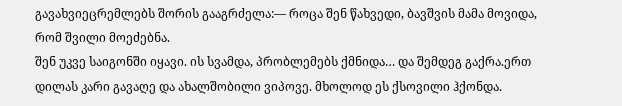გავახვიეცრემლებს შორის გააგრძელა:— როცა შენ წახვედი, ბავშვის მამა მოვიდა, რომ შვილი მოეძებნა.
შენ უკვე საიგონში იყავი. ის სვამდა, პრობლემებს ქმნიდა… და შემდეგ გაქრა.ერთ დილას კარი გავაღე და ახალშობილი ვიპოვე. მხოლოდ ეს ქსოვილი ჰქონდა.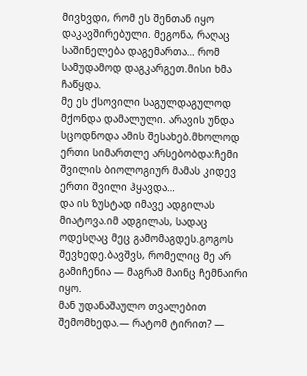მივხვდი, რომ ეს შენთან იყო დაკავშირებული. მეგონა, რაღაც საშინელება დაგემართა… რომ სამუდამოდ დაგკარგეთ.მისი ხმა ჩაწყდა.
მე ეს ქსოვილი საგულდაგულოდ მქონდა დამალული. არავის უნდა სცოდნოდა ამის შესახებ.მხოლოდ ერთი სიმართლე არსებობდა:ჩემი შვილის ბიოლოგიურ მამას კიდევ ერთი შვილი ჰყავდა…
და ის ზუსტად იმავე ადგილას მიატოვა.იმ ადგილას, სადაც ოდესღაც მეც გამომაგდეს.გოგოს შევხედე.ბავშვს, რომელიც მე არ გამიჩენია — მაგრამ მაინც ჩემნაირი იყო.
მან უდანაშაულო თვალებით შემომხედა.— რატომ ტირით? —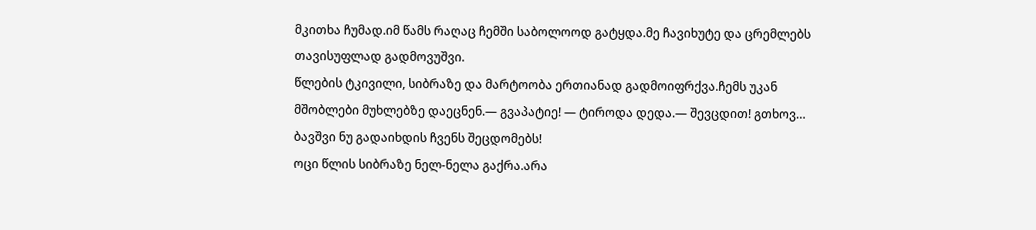მკითხა ჩუმად.იმ წამს რაღაც ჩემში საბოლოოდ გატყდა.მე ჩავიხუტე და ცრემლებს თავისუფლად გადმოვუშვი.
წლების ტკივილი, სიბრაზე და მარტოობა ერთიანად გადმოიფრქვა.ჩემს უკან მშობლები მუხლებზე დაეცნენ.— გვაპატიე! — ტიროდა დედა.— შევცდით! გთხოვ… ბავშვი ნუ გადაიხდის ჩვენს შეცდომებს!
ოცი წლის სიბრაზე ნელ-ნელა გაქრა.არა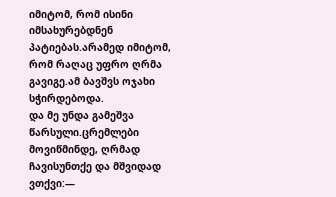იმიტომ, რომ ისინი იმსახურებდნენ პატიებას.არამედ იმიტომ, რომ რაღაც უფრო ღრმა გავიგე.ამ ბავშვს ოჯახი სჭირდებოდა.
და მე უნდა გამეშვა წარსული.ცრემლები მოვიწმინდე, ღრმად ჩავისუნთქე და მშვიდად ვთქვი:—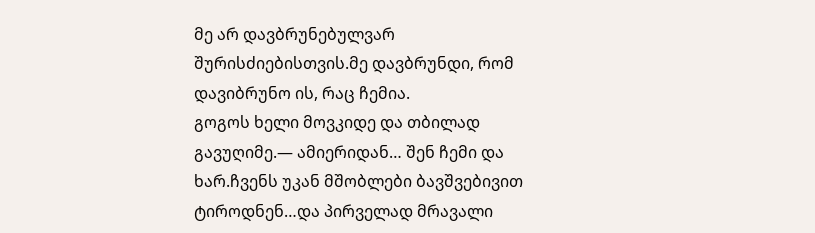მე არ დავბრუნებულვარ შურისძიებისთვის.მე დავბრუნდი, რომ დავიბრუნო ის, რაც ჩემია.
გოგოს ხელი მოვკიდე და თბილად გავუღიმე.— ამიერიდან… შენ ჩემი და ხარ.ჩვენს უკან მშობლები ბავშვებივით ტიროდნენ…და პირველად მრავალი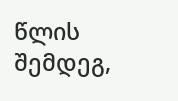წლის შემდეგ,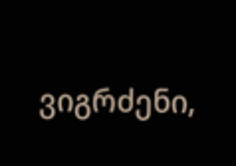ვიგრძენი,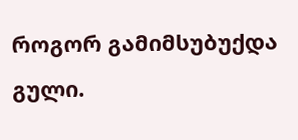როგორ გამიმსუბუქდა გული.